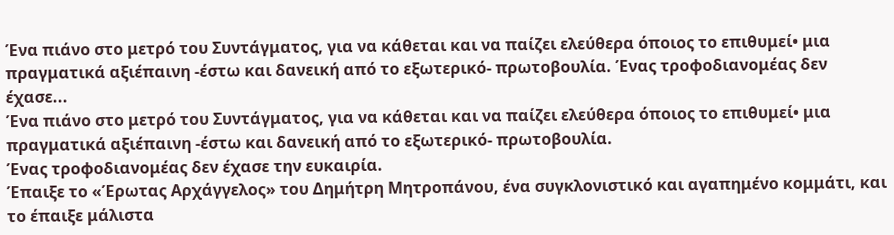Ένα πιάνο στο μετρό του Συντάγματος, για να κάθεται και να παίζει ελεύθερα όποιος το επιθυμεί• μια πραγματικά αξιέπαινη -έστω και δανεική από το εξωτερικό- πρωτοβουλία. Ένας τροφοδιανομέας δεν έχασε...
Ένα πιάνο στο μετρό του Συντάγματος, για να κάθεται και να παίζει ελεύθερα όποιος το επιθυμεί• μια πραγματικά αξιέπαινη -έστω και δανεική από το εξωτερικό- πρωτοβουλία.
Ένας τροφοδιανομέας δεν έχασε την ευκαιρία.
Έπαιξε το «Έρωτας Αρχάγγελος» του Δημήτρη Μητροπάνου, ένα συγκλονιστικό και αγαπημένο κομμάτι, και το έπαιξε μάλιστα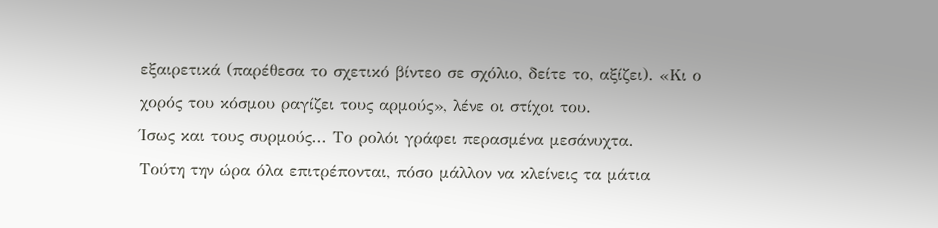εξαιρετικά (παρέθεσα το σχετικό βίντεο σε σχόλιο, δείτε το, αξίζει). «Κι ο χορός του κόσμου ραγίζει τους αρμούς», λένε οι στίχοι του.
Ίσως και τους συρμούς... Το ρολόι γράφει περασμένα μεσάνυχτα.
Τούτη την ώρα όλα επιτρέπονται, πόσο μάλλον να κλείνεις τα μάτια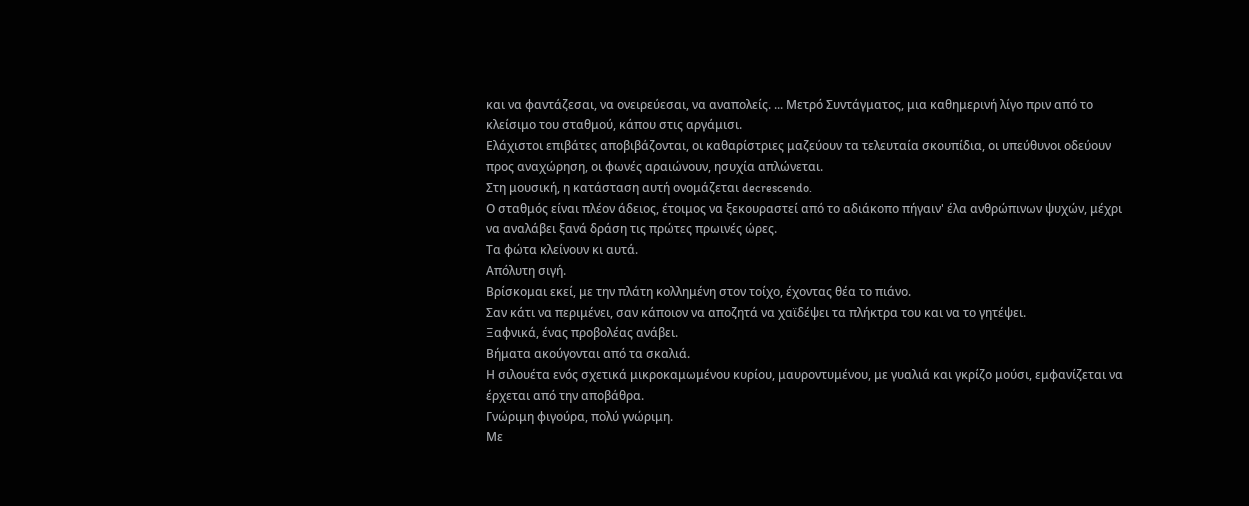και να φαντάζεσαι, να ονειρεύεσαι, να αναπολείς. ... Μετρό Συντάγματος, μια καθημερινή λίγο πριν από το κλείσιμο του σταθμού, κάπου στις αργάμισι.
Ελάχιστοι επιβάτες αποβιβάζονται, οι καθαρίστριες μαζεύουν τα τελευταία σκουπίδια, οι υπεύθυνοι οδεύουν προς αναχώρηση, οι φωνές αραιώνουν, ησυχία απλώνεται.
Στη μουσική, η κατάσταση αυτή ονομάζεται decrescendo.
Ο σταθμός είναι πλέον άδειος, έτοιμος να ξεκουραστεί από το αδιάκοπο πήγαιν' έλα ανθρώπινων ψυχών, μέχρι να αναλάβει ξανά δράση τις πρώτες πρωινές ώρες.
Τα φώτα κλείνουν κι αυτά.
Απόλυτη σιγή.
Βρίσκομαι εκεί, με την πλάτη κολλημένη στον τοίχο, έχοντας θέα το πιάνο.
Σαν κάτι να περιμένει, σαν κάποιον να αποζητά να χαϊδέψει τα πλήκτρα του και να το γητέψει.
Ξαφνικά, ένας προβολέας ανάβει.
Βήματα ακούγονται από τα σκαλιά.
Η σιλουέτα ενός σχετικά μικροκαμωμένου κυρίου, μαυροντυμένου, με γυαλιά και γκρίζο μούσι, εμφανίζεται να έρχεται από την αποβάθρα.
Γνώριμη φιγούρα, πολύ γνώριμη.
Με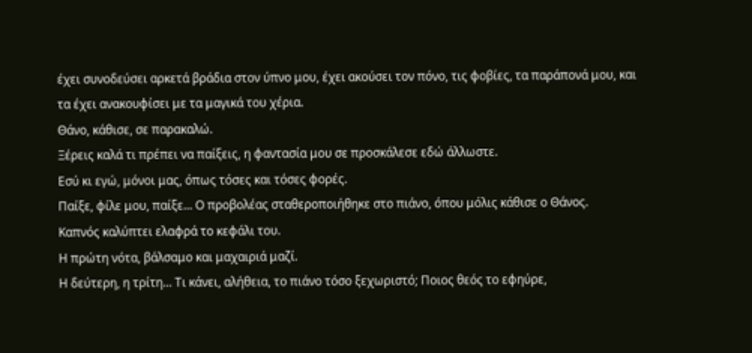έχει συνοδεύσει αρκετά βράδια στον ύπνο μου, έχει ακούσει τον πόνο, τις φοβίες, τα παράπονά μου, και τα έχει ανακουφίσει με τα μαγικά του χέρια.
Θάνο, κάθισε, σε παρακαλώ.
Ξέρεις καλά τι πρέπει να παίξεις, η φαντασία μου σε προσκάλεσε εδώ άλλωστε.
Εσύ κι εγώ, μόνοι μας, όπως τόσες και τόσες φορές.
Παίξε, φίλε μου, παίξε... Ο προβολέας σταθεροποιήθηκε στο πιάνο, όπου μόλις κάθισε ο Θάνος.
Καπνός καλύπτει ελαφρά το κεφάλι του.
Η πρώτη νότα, βάλσαμο και μαχαιριά μαζί.
Η δεύτερη, η τρίτη... Τι κάνει, αλήθεια, το πιάνο τόσο ξεχωριστό; Ποιος θεός το εφηύρε,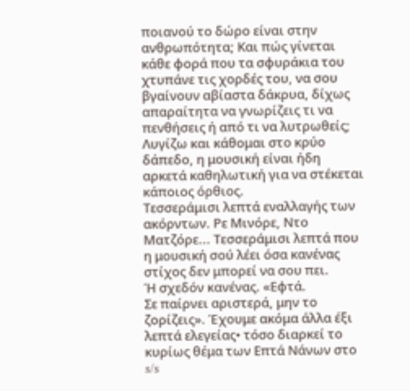ποιανού το δώρο είναι στην ανθρωπότητα; Και πώς γίνεται κάθε φορά που τα σφυράκια του χτυπάνε τις χορδές του, να σου βγαίνουν αβίαστα δάκρυα, δίχως απαραίτητα να γνωρίζεις τι να πενθήσεις ή από τι να λυτρωθείς; Λυγίζω και κάθομαι στο κρύο δάπεδο, η μουσική είναι ήδη αρκετά καθηλωτική για να στέκεται κάποιος όρθιος.
Τεσσεράμισι λεπτά εναλλαγής των ακόρντων. Ρε Μινόρε, Ντο Ματζόρε... Τεσσεράμισι λεπτά που η μουσική σού λέει όσα κανένας στίχος δεν μπορεί να σου πει.
Ή σχεδόν κανένας. «Εφτά.
Σε παίρνει αριστερά, μην το ζορίζεις». Έχουμε ακόμα άλλα έξι λεπτά ελεγείας• τόσο διαρκεί το κυρίως θέμα των Επτά Νάνων στο s/s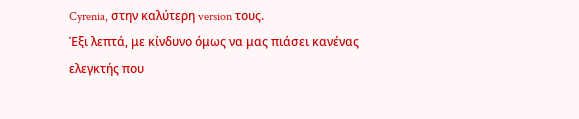Cyrenia, στην καλύτερη version τους.
Έξι λεπτά, με κίνδυνο όμως να μας πιάσει κανένας ελεγκτής που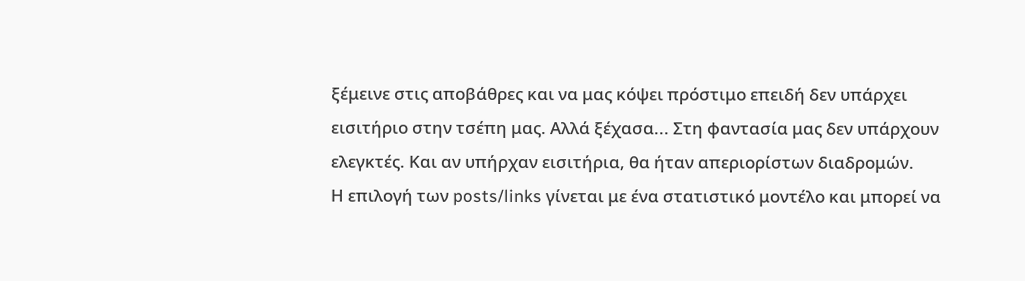ξέμεινε στις αποβάθρες και να μας κόψει πρόστιμο επειδή δεν υπάρχει εισιτήριο στην τσέπη μας. Αλλά ξέχασα... Στη φαντασία μας δεν υπάρχουν ελεγκτές. Και αν υπήρχαν εισιτήρια, θα ήταν απεριορίστων διαδρομών.
Η επιλογή των posts/links γίνεται με ένα στατιστικό μοντέλο και μπορεί να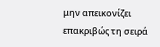μην απεικονίζει επακριβώς τη σειρά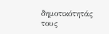δημοτικότητάς τους